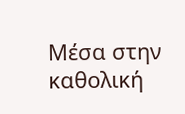Μέσα στην καθολική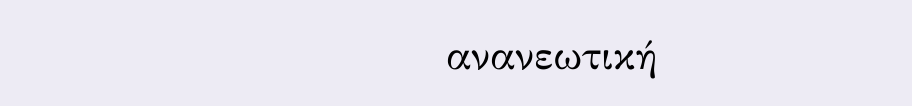ανανεωτική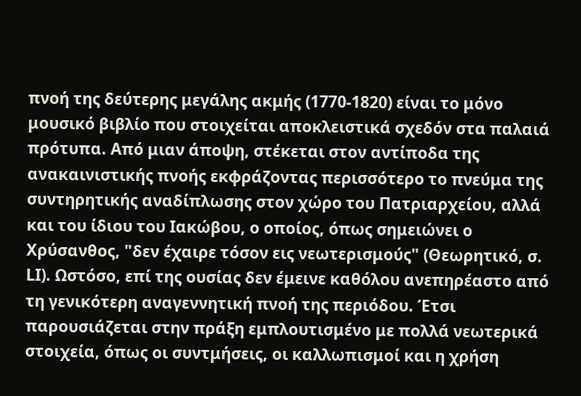πνοή της δεύτερης μεγάλης ακμής (1770-1820) είναι το μόνο μουσικό βιβλίο που στοιχείται αποκλειστικά σχεδόν στα παλαιά πρότυπα. Από μιαν άποψη, στέκεται στον αντίποδα της ανακαινιστικής πνοής εκφράζοντας περισσότερο το πνεύμα της συντηρητικής αναδίπλωσης στον χώρο του Πατριαρχείου, αλλά και του ίδιου του Ιακώβου, ο οποίος, όπως σημειώνει ο Χρύσανθος, "δεν έχαιρε τόσον εις νεωτερισμούς" (Θεωρητικό, σ. LΙ). Ωστόσο, επί της ουσίας δεν έμεινε καθόλου ανεπηρέαστο από τη γενικότερη αναγεννητική πνοή της περιόδου. Έτσι παρουσιάζεται στην πράξη εμπλουτισμένο με πολλά νεωτερικά στοιχεία, όπως οι συντμήσεις, οι καλλωπισμοί και η χρήση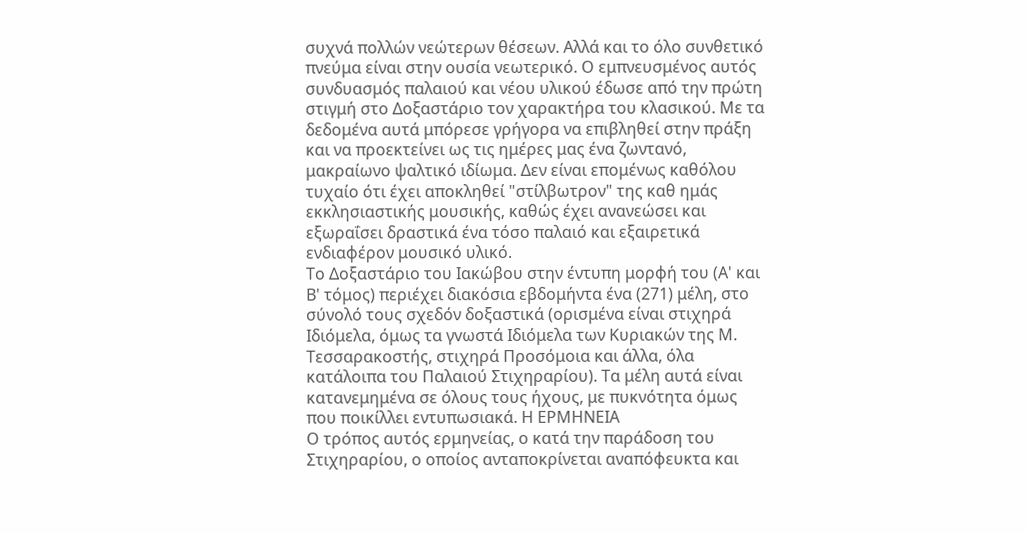συχνά πολλών νεώτερων θέσεων. Αλλά και το όλο συνθετικό πνεύμα είναι στην ουσία νεωτερικό. Ο εμπνευσμένος αυτός συνδυασμός παλαιού και νέου υλικού έδωσε από την πρώτη στιγμή στο Δοξαστάριο τον χαρακτήρα του κλασικού. Με τα δεδομένα αυτά μπόρεσε γρήγορα να επιβληθεί στην πράξη και να προεκτείνει ως τις ημέρες μας ένα ζωντανό, μακραίωνο ψαλτικό ιδίωμα. Δεν είναι επομένως καθόλου τυχαίο ότι έχει αποκληθεί "στίλβωτρον" της καθ ημάς εκκλησιαστικής μουσικής, καθώς έχει ανανεώσει και εξωραΐσει δραστικά ένα τόσο παλαιό και εξαιρετικά ενδιαφέρον μουσικό υλικό.
Το Δοξαστάριο του Ιακώβου στην έντυπη μορφή του (Α' και Β' τόμος) περιέχει διακόσια εβδομήντα ένα (271) μέλη, στο σύνολό τους σχεδόν δοξαστικά (ορισμένα είναι στιχηρά Ιδιόμελα, όμως τα γvωστά Ιδιόμελα των Κυριακών της Μ. Τεσσαρακοστής, στιχηρά Προσόμοια και άλλα, όλα κατάλοιπα του Παλαιού Στιχηραρίου). Τα μέλη αυτά είναι κατανεμημένα σε όλους τους ήχους, με πυκνότητα όμως που ποικίλλει εντυπωσιακά. Η ΕΡΜΗΝΕΙΑ
Ο τρόπος αυτός ερμηνείας, ο κατά την παράδοση του Στιχηραρίου, ο οποίος ανταποκρίνεται αναπόφευκτα και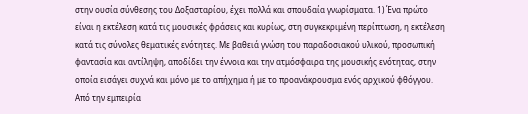στην ουσία σύνθεσης του Δοξασταρίου, έχει πολλά και σπουδαία γνωρίσματα. 1) Ένα πρώτο είναι η εκτέλεση κατά τις μουσικές φράσεις και κυρίως, στη συγκεκριμένη περίπτωση, η εκτέλεση κατά τις σύνολες θεματικές ενότητες. Με βαθειά γνώση του παραδοσιακού υλικού, προσωπική φαντασία και αντίληψη, αποδίδει την έννοια και την ατμόσφαιρα της μουσικής ενότητας, στην οποία εισάγει συχνά και μόνο με το απήχημα ή με το προανάκρουσμα ενός αρχικού φθόγγου. Από την εμπειρία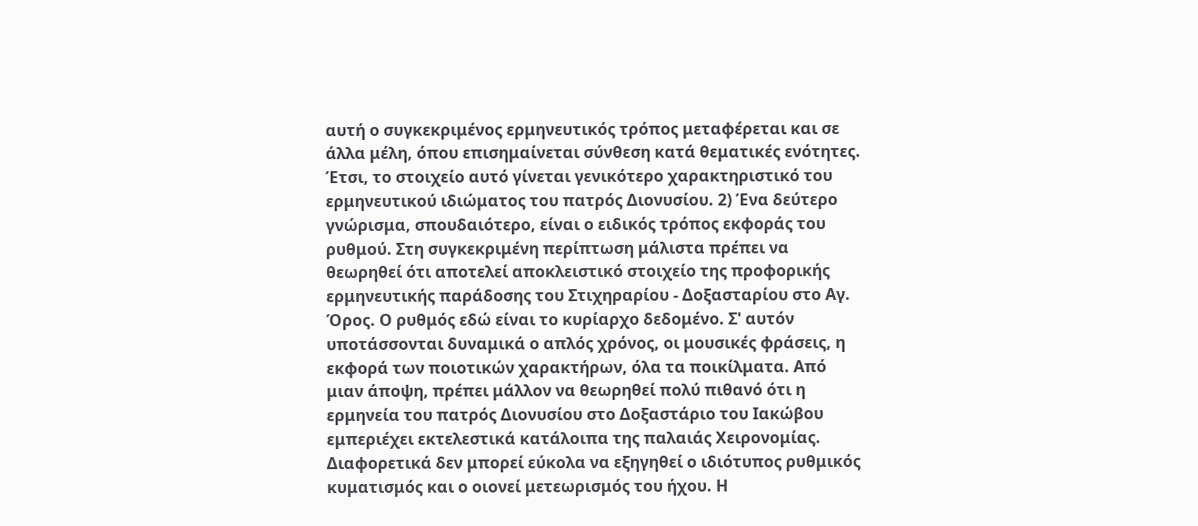αυτή ο συγκεκριμένος ερμηνευτικός τρόπος μεταφέρεται και σε άλλα μέλη, όπου επισημαίνεται σύνθεση κατά θεματικές ενότητες. Έτσι, το στοιχείο αυτό γίνεται γενικότερο χαρακτηριστικό του ερμηνευτικού ιδιώματος του πατρός Διονυσίου. 2) Ένα δεύτερο γνώρισμα, σπουδαιότερο, είναι ο ειδικός τρόπος εκφοράς του ρυθμού. Στη συγκεκριμένη περίπτωση μάλιστα πρέπει να θεωρηθεί ότι αποτελεί αποκλειστικό στοιχείο της προφορικής ερμηνευτικής παράδοσης του Στιχηραρίου - Δοξασταρίου στο Αγ. Όρος. Ο ρυθμός εδώ είναι το κυρίαρχο δεδομένο. Σ' αυτόν υποτάσσονται δυναμικά ο απλός χρόνος, οι μουσικές φράσεις, η εκφορά των ποιοτικών χαρακτήρων, όλα τα ποικίλματα. Από μιαν άποψη, πρέπει μάλλον να θεωρηθεί πολύ πιθανό ότι η ερμηνεία του πατρός Διονυσίου στο Δοξαστάριο του Ιακώβου εμπεριέχει εκτελεστικά κατάλοιπα της παλαιάς Χειρονομίας. Διαφορετικά δεν μπορεί εύκολα να εξηγηθεί ο ιδιότυπος ρυθμικός κυματισμός και ο οιονεί μετεωρισμός του ήχου. Η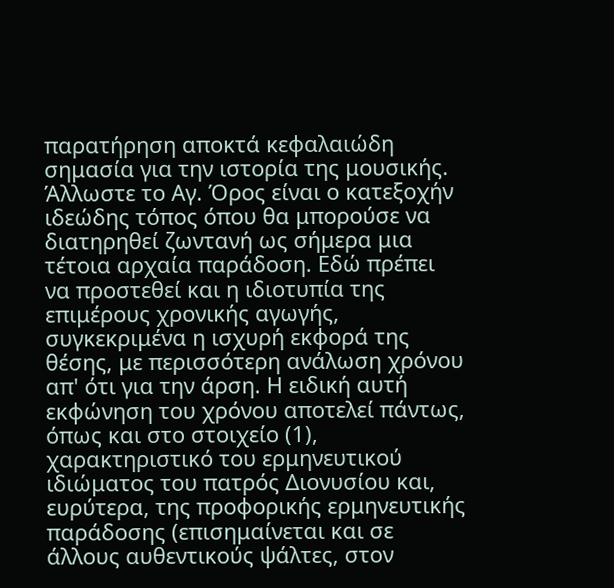παρατήρηση αποκτά κεφαλαιώδη σημασία για την ιστορία της μουσικής. Άλλωστε το Αγ. Όρος είναι ο κατεξοχήν ιδεώδης τόπος όπου θα μπορούσε να διατηρηθεί ζωντανή ως σήμερα μια τέτοια αρχαία παράδοση. Εδώ πρέπει να προστεθεί και η ιδιοτυπία της επιμέρους χρονικής αγωγής, συγκεκριμένα η ισχυρή εκφορά της θέσης, με περισσότερη ανάλωση χρόνου απ' ότι για την άρση. Η ειδική αυτή εκφώνηση του χρόνου αποτελεί πάντως, όπως και στο στοιχείο (1), χαρακτηριστικό του ερμηνευτικού ιδιώματος του πατρός Διονυσίου και, ευρύτερα, της προφορικής ερμηνευτικής παράδοσης (επισημαίνεται και σε άλλους αυθεντικούς ψάλτες, στον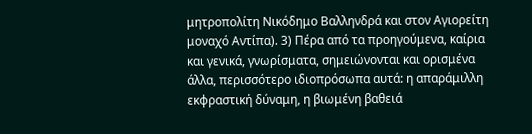μητροπολίτη Νικόδημο Βαλληνδρά και στον Αγιορείτη μοναχό Αντίπα). 3) Πέρα από τα προηγούμενα, καίρια και γενικά, γνωρίσματα, σημειώνονται και ορισμένα άλλα, περισσότερο ιδιοπρόσωπα αυτά: η απαράμιλλη εκφραστική δύναμη, η βιωμένη βαθειά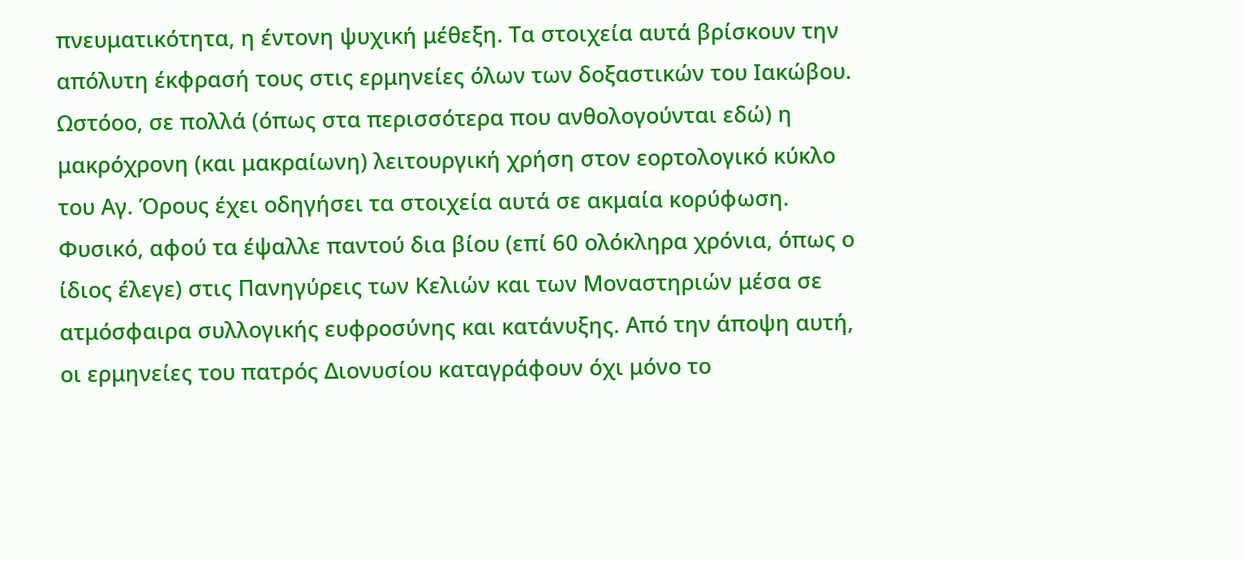πνευματικότητα, η έντονη ψυχική μέθεξη. Tα στοιχεία αυτά βρίσκουν την απόλυτη έκφρασή τους στις ερμηνείες όλων των δοξαστικών του Ιακώβου. Ωστόοο, σε πολλά (όπως στα περισσότερα που ανθολογούνται εδώ) η μακρόχρονη (και μακραίωνη) λειτουργική χρήση στον εορτολογικό κύκλο του Αγ. Όρους έχει οδηγήσει τα στοιχεία αυτά σε ακμαία κορύφωση. Φυσικό, αφού τα έψαλλε παντού δια βίου (επί 60 ολόκληρα χρόνια, όπως ο ίδιος έλεγε) στις Πανηγύρεις των Κελιών και των Μοναστηριών μέσα σε ατμόσφαιρα συλλογικής ευφροσύνης και κατάνυξης. Από την άποψη αυτή, οι ερμηνείες του πατρός Διονυσίου καταγράφουν όχι μόνο το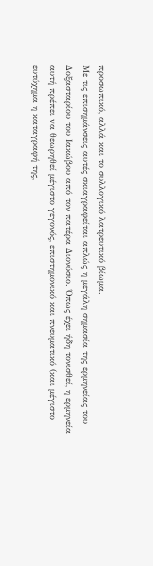προσωπικό, αλλά και το συλλογικό λατρευτικό βίωμα.
Με τις επισημάνσεις αυτές σκιαγραφείται απλώς η μεγάλη σημασία της ερμηνείας του Δοξασταρίου του Ιακώβου από τον πατέρα Διονύσιο. Όπως έχει ήδη τονισθεί, η ερμηνεία αυτή πρέπει vα θεωρηθεί μέγιστο γεγονός, επιστημονικό και πνευματικό (και μέγιστο ευτύχημα η καταγραφή της,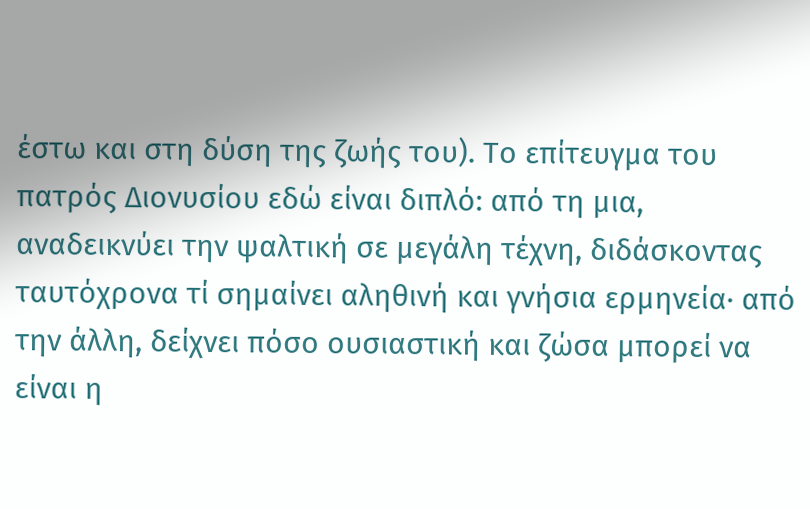έστω και στη δύση της ζωής του). Το επίτευγμα του πατρός Διονυσίου εδώ είναι διπλό: από τη μια, αναδεικνύει την ψαλτική σε μεγάλη τέχνη, διδάσκοντας ταυτόχρονα τί σημαίνει αληθινή και γνήσια ερμηνεία· από την άλλη, δείχνει πόσο ουσιαστική και ζώσα μπορεί να είναι η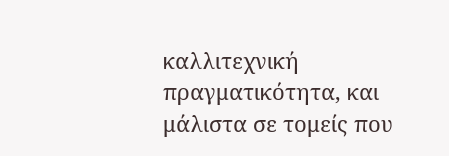καλλιτεχνική πραγματικότητα, και μάλιστα σε τομείς που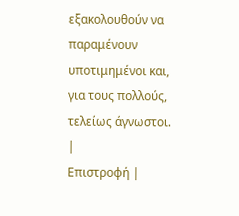εξακολουθούν να παραμένουν υποτιμημένοι και, για τους πολλούς, τελείως άγνωστοι.
|
Επιστροφή |